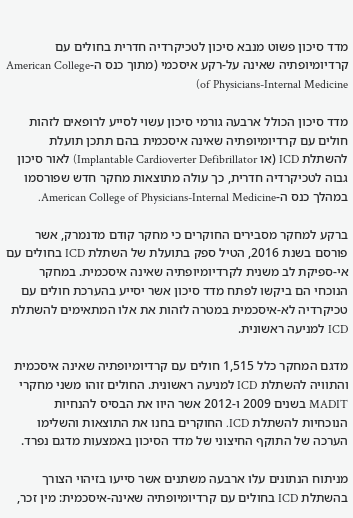מדד סיכון פשוט מנבא סיכון לטכיקרדיה חדרית בחולים עם קרדיומיופתיה שאינה על-רקע איסכמי (מתוך כנס ה-American College of Physicians-Internal Medicine)

מדד סיכון הכולל ארבעה גורמי סיכון עשוי לסייע לרופאים לזהות חולים עם קרדיומיופתיה שאינה איסכמית בהם תתכן תועלת להשתלת ICD (או Implantable Cardioverter Defibrillator) לאור סיכון גבוה לטכיקרדיה חדרית, כך עולה מתוצאות מחקר חדש שפורסמו במהלך כנס ה-American College of Physicians-Internal Medicine.

ברקע למחקר מסבירים החוקרים כי מחקר קודם מדנמרק, אשר פורסם בשנת 2016, הטיל ספק בתועלת של השתלת ICD בחולים עם אי-ספיקת לב משנית לקרדיומיופתיה שאינה איסכמית. במחקר הנוכחי הם ביקשו לפתח מדד סיכון אשר יסייע בהערכת חולים עם טכיקרדיה לא-איסכמית במטרה לזהות את אלו המתאימים להשתלת ICD למניעה ראשונית.

מדגם המחקר כלל 1,515 חולים עם קרדיומיופתיה שאינה איסכמית והתוויה להשתלת ICD למניעה ראשונית. החולים זוהו משני מחקרי MADIT בשנים 2009 ו-2012 אשר היוו את הבסיס להנחיות הנוכחיות להשתלת ICD. החוקרים בחנו את התוצאות והשלימו הערכה של התוקף החיצוני של מדד הסיכון באמצעות מדגם נפרד.

מניתוח הנתונים עלו ארבעה משתנים אשר סייעו בזיהוי הצורך בהשתלת ICD בחולים עם קרדיומיופתיה שאינה-איסכמית: מין זכר,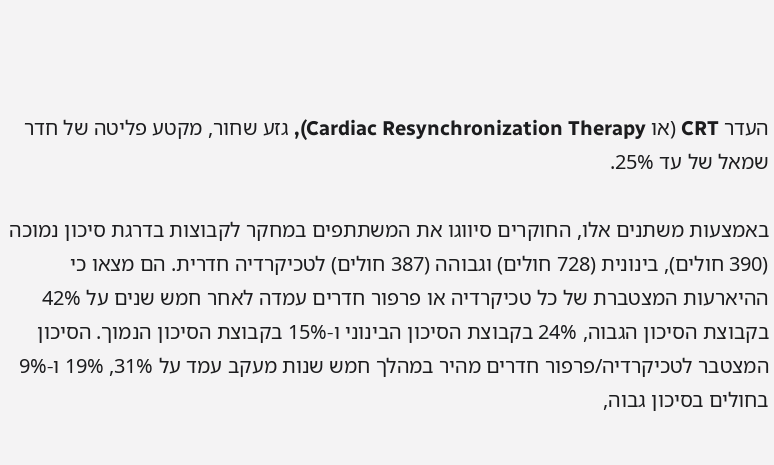העדר CRT (או Cardiac Resynchronization Therapy), גזע שחור, מקטע פליטה של חדר שמאל של עד 25%.

באמצעות משתנים אלו, החוקרים סיווגו את המשתתפים במחקר לקבוצות בדרגת סיכון נמוכה (390 חולים), בינונית (728 חולים) וגבוהה (387 חולים) לטכיקרדיה חדרית. הם מצאו כי ההיארעות המצטברת של כל טכיקרדיה או פרפור חדרים עמדה לאחר חמש שנים על 42% בקבוצת הסיכון הגבוה, 24% בקבוצת הסיכון הבינוני ו-15% בקבוצת הסיכון הנמוך. הסיכון המצטבר לטכיקרדיה/פרפור חדרים מהיר במהלך חמש שנות מעקב עמד על 31%, 19% ו-9% בחולים בסיכון גבוה,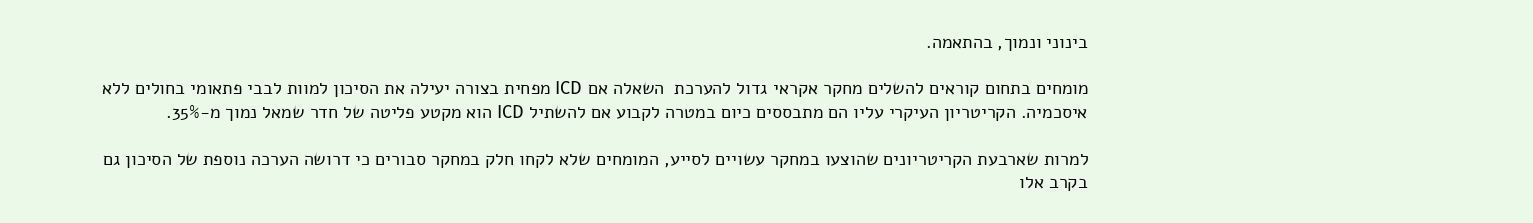בינוני ונמוך, בהתאמה.

מומחים בתחום קוראים להשלים מחקר אקראי גדול להערכת  השאלה אם ICD מפחית בצורה יעילה את הסיכון למוות לבבי פתאומי בחולים ללא איסכמיה. הקריטריון העיקרי עליו הם מתבססים כיום במטרה לקבוע אם להשתיל ICD הוא מקטע פליטה של חדר שמאל נמוך מ-35%.

למרות שארבעת הקריטריונים שהוצעו במחקר עשויים לסייע, המומחים שלא לקחו חלק במחקר סבורים כי דרושה הערכה נוספת של הסיכון גם בקרב אלו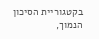בקטגוריית הסיכון הנמוך,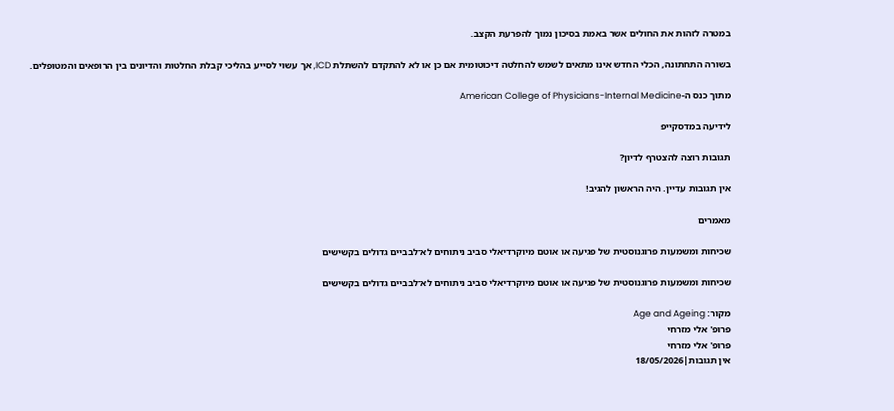במטרה לזהות את החולים אשר באמת בסיכון נמוך להפרעת הקצב.

בשורה התחתונה, הכלי החדש אינו מתאים לשמש להחלטה דיכוטומית אם כן או לא להתקדם להשתלת ICD, אך עשוי לסייע בהליכי קבלת החלטות והדיונים בין הרופאים והמטופלים.

מתוך כנס ה-American College of Physicians-Internal Medicine

לידיעה במדסקייפ

תגובות רוצה להצטרף לדיון?

אין תגובות עדיין. היה הראשון להגיב!

מאמרים

שכיחות ומשמעות פרוגנוסטית של פגיעה או אוטם מיוקרדיאלי סביב ניתוחים לא־לבביים גדולים בקשישים

שכיחות ומשמעות פרוגנוסטית של פגיעה או אוטם מיוקרדיאלי סביב ניתוחים לא־לבביים גדולים בקשישים

מקור: Age and Ageing
פרופ' אלי מזרחי
פרופ' אלי מזרחי
אין תגובות|18/05/2026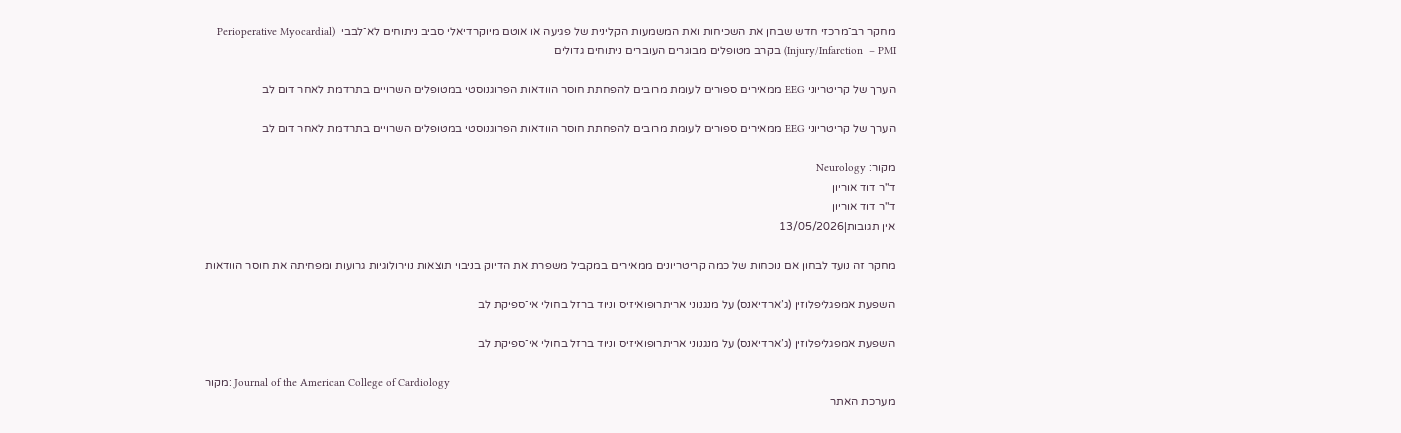מחקר רב־מרכזי חדש שבחן את השכיחות ואת המשמעות הקלינית של פגיעה או אוטם מיוקרדיאלי סביב ניתוחים לא־לבבי  (Perioperative Myocardial Injury/Infarction  – PMI) בקרב מטופלים מבוגרים העוברים ניתוחים גדולים

הערך של קריטריוני EEG ממאירים ספורים לעומת מרובים להפחתת חוסר הוודאות הפרוגנוסטי במטופלים השרויים בתרדמת לאחר דום לב

הערך של קריטריוני EEG ממאירים ספורים לעומת מרובים להפחתת חוסר הוודאות הפרוגנוסטי במטופלים השרויים בתרדמת לאחר דום לב

מקור: Neurology
ד"ר דוד אוריון
ד"ר דוד אוריון
אין תגובות|13/05/2026

מחקר זה נועד לבחון אם נוכחות של כמה קריטריונים ממאירים במקביל משפרת את הדיוק בניבוי תוצאות נוירולוגיות גרועות ומפחיתה את חוסר הוודאות

השפעת אמפגליפלוזין (ג’ארדיאנס) על מנגנוני אריתרופואיזיס וניוד ברזל בחולי אי־ספיקת לב

השפעת אמפגליפלוזין (ג’ארדיאנס) על מנגנוני אריתרופואיזיס וניוד ברזל בחולי אי־ספיקת לב

מקור: Journal of the American College of Cardiology
מערכת האתר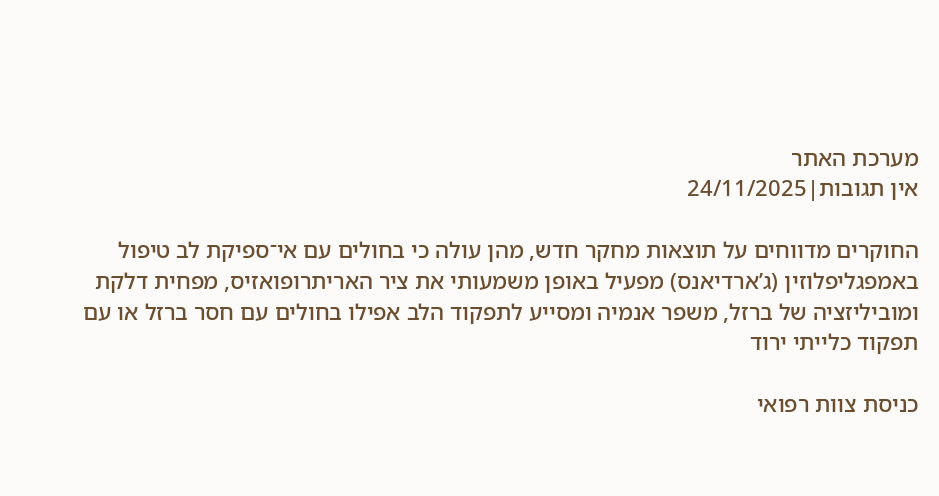מערכת האתר
אין תגובות|24/11/2025

החוקרים מדווחים על תוצאות מחקר חדש, מהן עולה כי בחולים עם אי־ספיקת לב טיפול באמפגליפלוזין (ג’ארדיאנס) מפעיל באופן משמעותי את ציר האריתרופואזיס, מפחית דלקת ומוביליזציה של ברזל, משפר אנמיה ומסייע לתפקוד הלב אפילו בחולים עם חסר ברזל או עם תפקוד כלייתי ירוד

כניסת צוות רפואי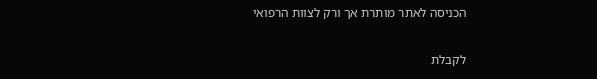הכניסה לאתר מותרת אך ורק לצוות הרפואי

לקבלת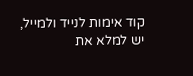קוד אימות לנייד ולמייל, יש למלא את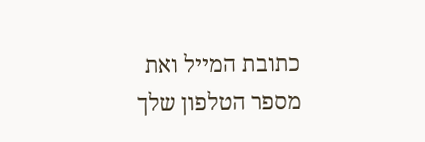כתובת המייל ואת מספר הטלפון שלך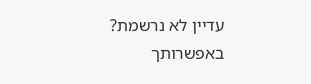עדיין לא נרשמת? באפשרותך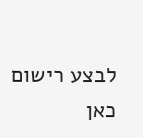לבצע רישום כאן